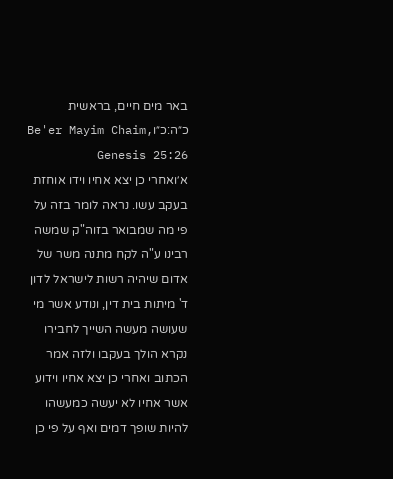באר מים חיים, בראשית כ״ה:כ״וBe'er Mayim Chaim, Genesis 25:26
א׳ואחרי כן יצא אחיו וידו אוחזת בעקב עשו. נראה לומר בזה על פי מה שמבואר בזוה"ק שמשה רבינו ע"ה לקח מתנה משר של אדום שיהיה רשות לישראל לדון ד' מיתות בית דין, ונודע אשר מי שעושה מעשה השייך לחבירו נקרא הולך בעקבו ולזה אמר הכתוב ואחרי כן יצא אחיו וידוע אשר אחיו לא יעשה כמעשהו להיות שופך דמים ואף על פי כן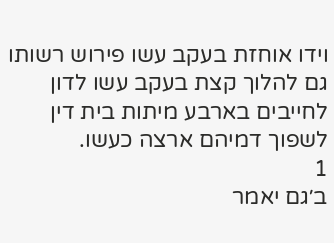וידו אוחזת בעקב עשו פירוש רשותו גם להלוך קצת בעקב עשו לדון לחייבים בארבע מיתות בית דין לשפוך דמיהם ארצה כעשו.
1
ב׳גם יאמר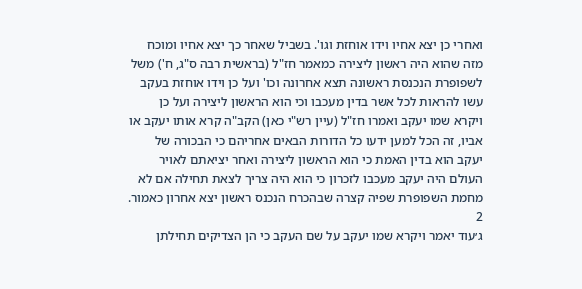ואחרי כן יצא אחיו וידו אוחזת וגו'. בשביל שאחר כך יצא אחיו ומוכח מזה שהוא היה ראשון ליצירה כמאמר חז"ל (בראשית רבה ס"ג, ח') משל לשפופרת הנכנסת ראשונה תצא אחרונה וכו' ועל כן וידו אוחזת בעקב עשו להראות לכל אשר בדין מעכבו וכי הוא הראשון ליצירה ועל כן ויקרא שמו יעקב ואמרו חז"ל (עיין רש"י כאן) הקב"ה קרא אותו יעקב או אביו, זה הכל למען ידעו כל הדורות הבאים אחריהם כי הבכורה של יעקב הוא בדין האמת כי הוא הראשון ליצירה ואחר יציאתם לאויר העולם היה יעקב מעכבו לזכרון כי הוא היה צריך לצאת תחילה אם לא מחמת השפופרת שפיה קצרה שבהכרח הנכנס ראשון יצא אחרון כאמור.
2
ג׳עוד יאמר ויקרא שמו יעקב על שם העקב כי הן הצדיקים תחילתן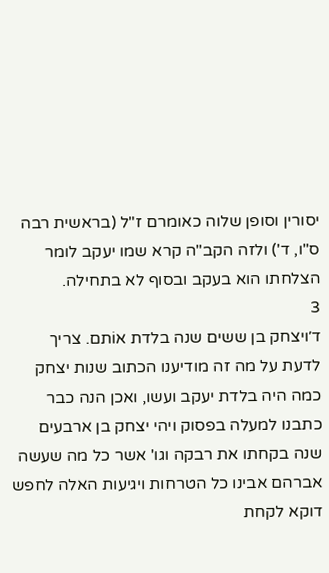יסורין וסופן שלוה כאומרם ז"ל (בראשית רבה ס"ו, ד') ולזה הקב"ה קרא שמו יעקב לומר הצלחתו הוא בעקב ובסוף לא בתחילה.
3
ד׳ויצחק בן ששים שנה בלדת אוֹתם. צריך לדעת על מה זה מודיענו הכתוב שנות יצחק כמה היה בלדת יעקב ועשו, ואכן הנה כבר כתבנו למעלה בפסוק ויהי יצחק בן ארבעים שנה בקחתו את רבקה וגו' אשר כל מה שעשה אברהם אבינו כל הטרחות ויגיעות האלה לחפש דוקא לקחת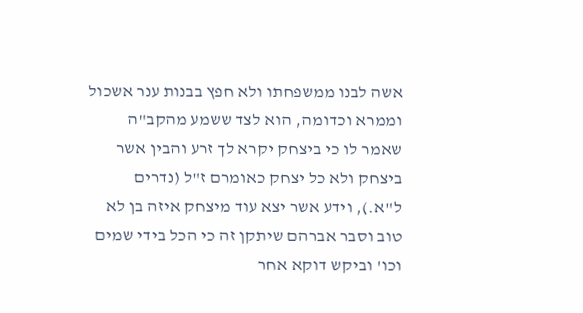אשה לבנו ממשפחתו ולא חפץ בבנות ענר אשכול וממרא וכדומה, הוא לצד ששמע מהקב"ה שאמר לו כי ביצחק יקרא לך זרע והבין אשר ביצחק ולא כל יצחק כאומרם ז"ל (נדרים ל"א.), וידע אשר יצא עוד מיצחק איזה בן לא טוב וסבר אברהם שיתקן זה כי הכל בידי שמים וכו' וביקש דוקא אחר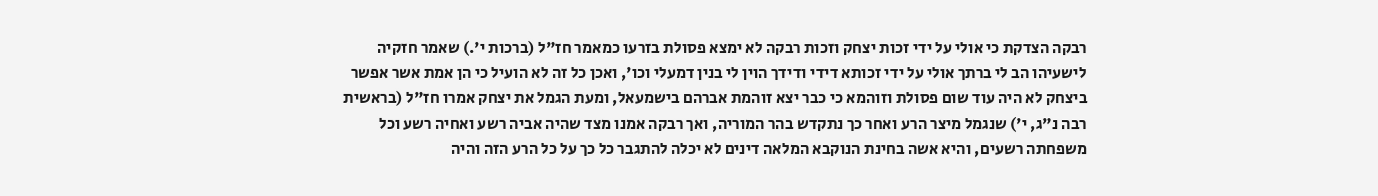רבקה הצדקת כי אולי על ידי זכות יצחק וזכות רבקה לא ימצא פסולת בזרעו כמאמר חז"ל (ברכות י'.) שאמר חזקיה לישעיהו הב לי ברתך אולי על ידי זכותא דידי ודידך הוין לי בנין דמעלי וכו', ואכן כל זה לא הועיל כי הן אמת אשר אפשר ביצחק לא היה עוד שום פסולת וזוהמא כי כבר יצא זוהמת אברהם בישמעאל, ומעת הגמל את יצחק אמרו חז"ל (בראשית רבה נ"ג, י') שנגמל מיצר הרע ואחר כך נתקדש בהר המוריה, ואך רבקה אמנו מצד שהיה אביה רשע ואחיה רשע וכל משפחתה רשעים, והיא אשה בחינת הנוקבא המלאה דינים לא יכלה להתגבר כל כך על כל הרע הזה והיה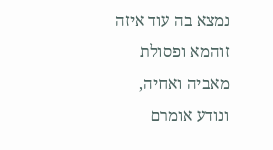נמצא בה עוד איזה זוהמא ופסולת מאביה ואחיה, ונודע אומרם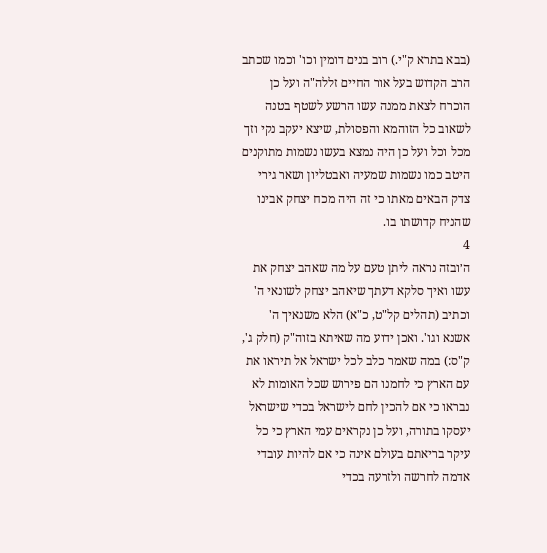(בבא בתרא ק"י.) רוב בנים דומין וכו' וכמו שכתב הרב הקדוש בעל אור החיים זללה"ה ועל כן הוכרח לצאת ממנה עשו הרשע לשטף בטנה לשאוב כל הזוהמא והפסולת, שיצא יעקב נקי וזך מכל וכל ועל כן היה נמצא בעשו נשמות מתוקנים היטב כמו נשמות שמעיה ואבטליון ושאר גירי צדק הבאים מאתו כי זה היה מכח יצחק אבינו שהניח קדושתו בו.
4
ה׳ובזה נראה ליתן טעם על מה שאהב יצחק את עשו ואיך סלקא דעתך שיאהב יצחק לשונאי ה' וכתיב (תהלים קל"ט, כ"א) הלא משנאיך ה' אשנא וגו'. ואכן ידוע מה שאיתא בזוה"ק (חלק ג', ק"ס:) במה שאמר כלב לכל ישראל אל תיראו את עם הארץ כי לחמנו הם פירוש שכל האומות לא נבראו כי אם להכין לחם לישראל בכדי שישראל יעסקו בתורה, ועל כן נקראים עמי הארץ כי כל עיקר בריאתם בעולם אינה כי אם להיות עובדי אדמה לחרשה ולזרעה בכדי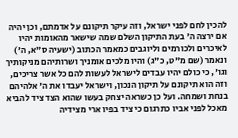להכין לחם לפני ישראל, וזה עיקר תיקונם על אדמתם, וכן יהיה אם ירצה ה' בעת התיקון השלם שמה שישאר מהאומות יהיו לאיכרים ולכורמים וליוגבים כמאמר הכתוב (ישעיה ס"א, ה') ונאמר (שם מ"ט, כ"ג) והיו מלכים אומניך ושרותיהם מניקותיך וגו', כי כולם יהיו עבדים לישראל לעשות להם כל אשר צריכים, וזה הוא תיקונם על תיקון הנכון, וישראל יעבדו את ה' אלהיהם בנחת ושמחה. ועל כן כשראה יצחק בעשו שהוא הצד ציד להביא מאכל לפני אביו כתרגום כי ציד בפיו ארי מצידיה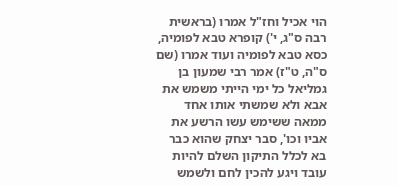הוי אכיל וחז"ל אמרו (בראשית רבה ס"ג, י') קופרא טבא לפומיה, כסא טבא לפומיה ועוד אמרו (שם ס"ה, ט"ז) אמר רבי שמעון בן גמליאל כל ימי הייתי משמש את אבא ולא שמשתי אותו אחד ממאה ששימש עשו הרשע את אביו וכו', סבר יצחק שהוא כבר בא לכלל התיקון השלם להיות עובד ויגע להכין לחם ולשמש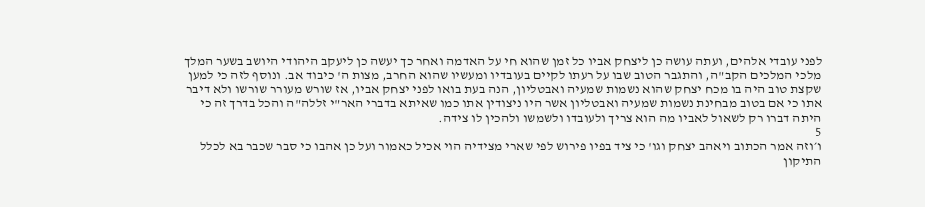לפני עובדי אלהים, ועתה עושה כן ליצחק אביו כל זמן שהוא חי על האדמה ואחר כך יעשה כן ליעקב היהודי היושב בשער המלך מלכי המלכים הקב"ה, והתגבר הטוב שבו על רעתו לקיים בעובדיו ומעשיו שהוא החרב, מצות ה' כיבוד אב. ונוסף לזה כי למען שקצת טוב היה בו מכח יצחק שהוא נשמות שמעיה ואבטליון, הנה בעת בואו לפני יצחק אביו, אז שורש מעורר שורשו ולא דיבר אתו כי אם בטוב מבחינת נשמות שמעיה ואבטליון אשר היו ניצודין אתו כמו שאיתא בדברי האר"י זללה"ה והכל בדרך זה כי היתה דברו רק לשאול לאביו מה הוא צריך ולעובדו ולשמשו ולהכין לו צידה.
5
ו׳וזה אמר הכתוב ויאהב יצחק וגו' כי ציד בפיו פירוש לפי שארי מצידיה הוי אכיל כאמור ועל כן אהבו כי סבר שכבר בא לכלל התיקון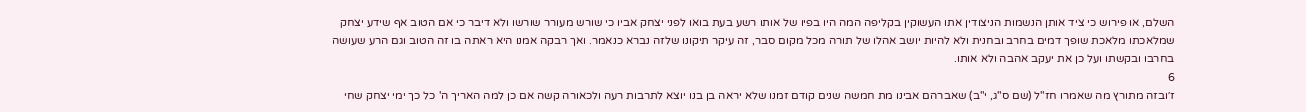השלם, או פירוש כי ציד אותן הנשמות הניצודין אתו העשוקין בקליפה המה היו בפיו של אותו רשע בעת בואו לפני יצחק אביו כי שורש מעורר שורשו ולא דיבר כי אם הטוב אף שידע יצחק שמלאכתו מלאכת שופך דמים בחרב ובחנית ולא להיות יושב אהלו של תורה מכל מקום סבר, זה עיקר תיקונו שלזה נברא כנאמר. ואך רבקה אמנו היא ראתה בו זה הטוב וגם הרע שעושה בחרבו ובקשתו ועל כן את יעקב אהבה ולא אותו.
6
ז׳ובזה מתורץ מה שאמרו חז"ל (שם ס"ג, י"ב) שאברהם אבינו מת חמשה שנים קודם זמנו שלא יראה בן בנו יוצא לתרבות רעה ולכאורה קשה אם כן למה האריך ה' כל כך ימי יצחק שחי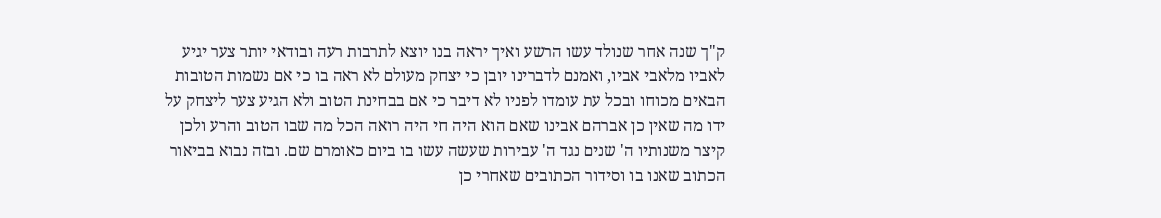ק"ך שנה אחר שנולד עשו הרשע ואיך יראה בנו יוצא לתרבות רעה ובודאי יותר צער יגיע לאביו מלאבי אביו, ואמנם לדברינו יובן כי יצחק מעולם לא ראה בו כי אם נשמות הטובות הבאים מכוחו ובכל עת עומדו לפניו לא דיבר כי אם בבחינת הטוב ולא הגיע צער ליצחק על ידו מה שאין כן אברהם אבינו שאם הוא היה חי היה רואה הכל מה שבו הטוב והרע ולכן קיצר משנותיו ה' שנים נגד ה' עבירות שעשה עשו בו ביום כאומרם שם. ובזה נבוא בביאור הכתוב שאנו בו וסידור הכתובים שאחרי כן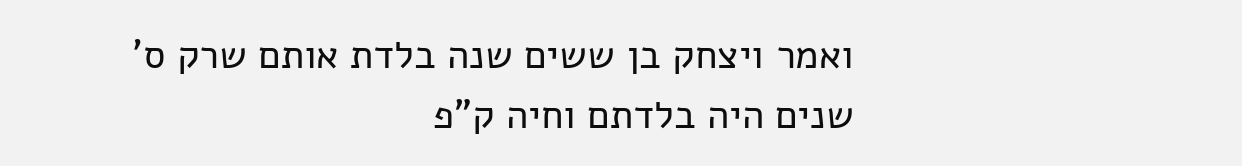ואמר ויצחק בן ששים שנה בלדת אותם שרק ס' שנים היה בלדתם וחיה ק"פ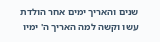שנים והאריך ימים אחר הולדת עשו וקשה למה האריך ה' ימיו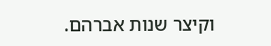וקיצר שנות אברהם.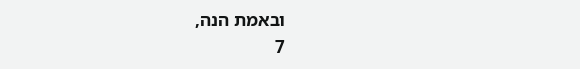ובאמת הנה,
7